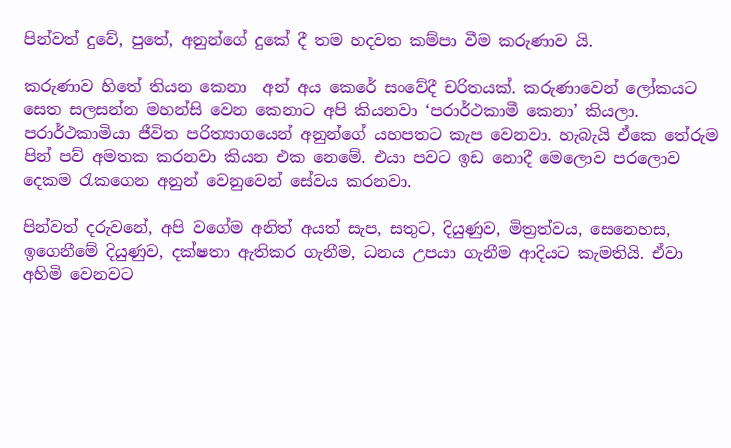පින්වත් දුවේ, පුතේ, අනුන්ගේ දුකේ දී තම හදවත කම්පා වීම කරුණාව යි.

කරුණාව හිතේ තියන කෙනා  අන් අය කෙරේ සංවේදී චරිතයක්. කරුණාවෙන් ලෝකයට සෙත සලසන්න මහන්සි වෙන කෙනාට අපි කියනවා ‘පරාර්ථකාමී කෙනා’ කියලා. පරාර්ථකාමියා ජීවිත පරිත්‍යාගයෙන් අනුන්ගේ යහපතට කැප වෙනවා. හැබැයි ඒකෙ තේරුම පින් පව් අමතක කරනවා කියන එක නෙමේ. එයා පවට ඉඩ නොදී මෙලොව පරලොව දෙකම රැකගෙන අනුන් වෙනුවෙන් සේවය කරනවා.

පින්වත් දරුවනේ, අපි වගේම අනිත් අයත් සැප, සතුට, දියුණුව, මිත්‍රත්වය, සෙනෙහස, ඉගෙනීමේ දියුණුව, දක්ෂතා ඇතිකර ගැනීම, ධනය උපයා ගැනීම ආදියට කැමතියි. ඒවා අහිමි වෙනවට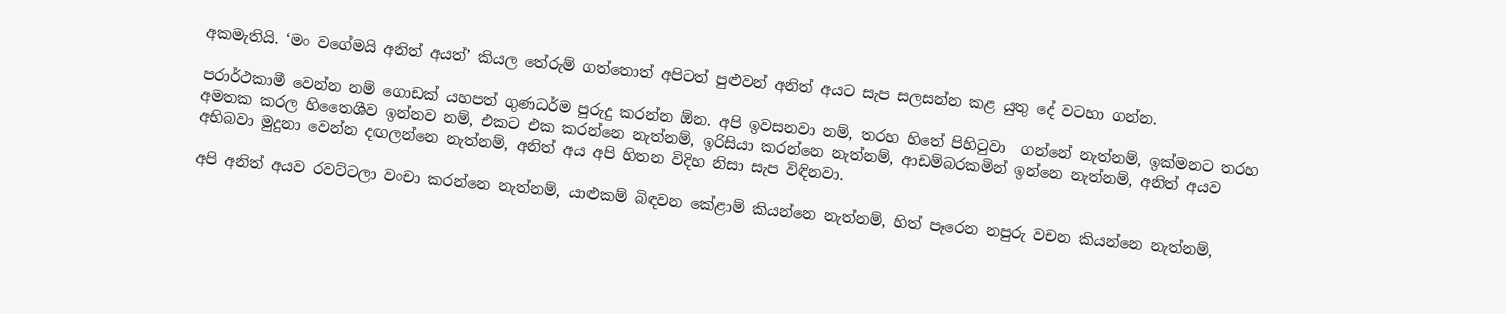අකමැතියි. ‘මං වගේමයි අනිත් අයත්’ කියල තේරුම් ගත්තොත් අපිටත් පුළුවන් අනිත් අයට සැප සලසන්න කළ යුතු දේ වටහා ගන්න.

පරාර්ථකාමී වෙන්න නම් ගොඩක් යහපත් ගුණධර්ම පුරුදු කරන්න ඕන. අපි ඉවසනවා නම්, තරහ හිතේ පිහිටුවා  ගන්නේ නැත්නම්, ඉක්මනට තරහ අමතක කරල හිතෛශීව ඉන්නව නම්, එකට එක කරන්නෙ නැත්නම්, ඉරිසියා කරන්නෙ නැත්නම්, ආඩම්බරකමින් ඉන්නෙ නැත්නම්, අනිත් අයව අභිබවා මුදුනා වෙන්න දඟලන්නෙ නැත්නම්, අනිත් අය අපි හිතන විදිහ නිසා සැප විඳිනවා.

අපි අනිත් අයව රවට්ටලා වංචා කරන්නෙ නැත්නම්, යාළුකම් බිඳවන කේළාම් කියන්නෙ නැත්නම්, හිත් පෑරෙන නපුරු වචන කියන්නෙ නැත්නම්,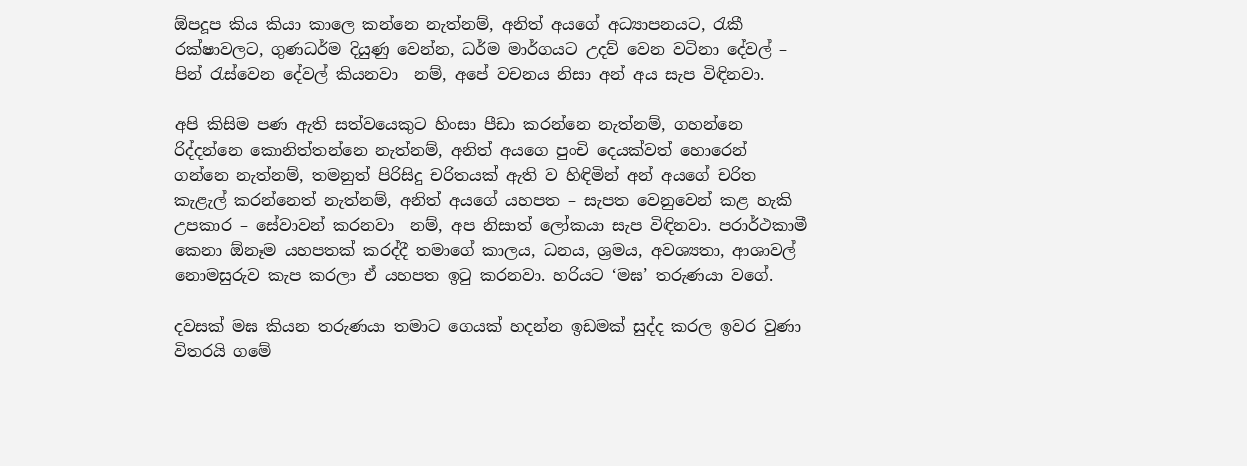ඕපදූප කිය කියා කාලෙ කන්නෙ නැත්නම්, අනිත් අයගේ අධ්‍යාපනයට, රැකී රක්ෂාවලට, ගුණධර්ම දියුණු වෙන්න, ධර්ම මාර්ගයට උදව් වෙන වටිනා දේවල් – පින් රැස්වෙන දේවල් කියනවා  නම්, අපේ වචනය නිසා අන් අය සැප විඳිනවා.

අපි කිසිම පණ ඇති සත්වයෙකුට හිංසා පීඩා කරන්නෙ නැත්නම්, ගහන්නෙ රිද්දන්නෙ කොනිත්තන්නෙ නැත්නම්, අනිත් අයගෙ පුංචි දෙයක්වත් හොරෙන් ගන්නෙ නැත්නම්, තමනුත් පිරිසිදු චරිතයක් ඇති ව හිඳිමින් අන් අයගේ චරිත කැළැල් කරන්නෙත් නැත්නම්, අනිත් අයගේ යහපත – සැපත වෙනුවෙන් කළ හැකි උපකාර – සේවාවන් කරනවා  නම්, අප නිසාත් ලෝකයා සැප විඳිනවා. පරාර්ථකාමී කෙනා ඕනෑම යහපතක් කරද්දී තමාගේ කාලය, ධනය, ශ්‍රමය, අවශ්‍යතා, ආශාවල් නොමසුරුව කැප කරලා ඒ යහපත ඉටු කරනවා. හරියට ‘මඝ’ තරුණයා වගේ.

දවසක් මඝ කියන තරුණයා තමාට ගෙයක් හදන්න ඉඩමක් සුද්ද කරල ඉවර වුණා විතරයි ගමේ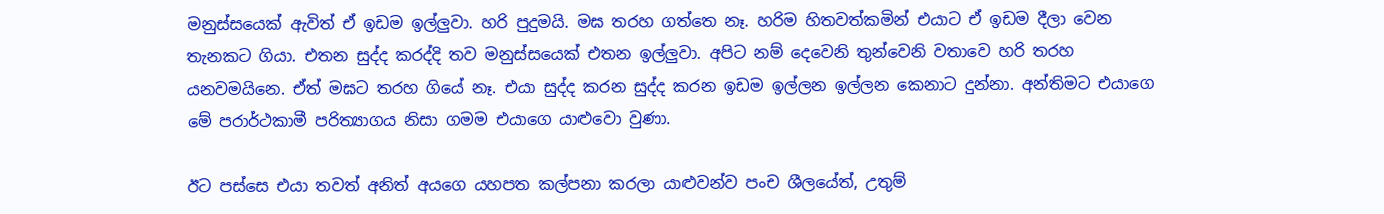මනුස්සයෙක් ඇවිත් ඒ ඉඩම ඉල්ලුවා. හරි පුදුමයි. මඝ තරහ ගත්තෙ නෑ. හරිම හිතවත්කමින් එයාට ඒ ඉඩම දීලා වෙන තැනකට ගියා. එතන සුද්ද කරද්දි තව මනුස්සයෙක් එතන ඉල්ලුවා. අපිට නම් දෙවෙනි තුන්වෙනි වතාවෙ හරි තරහ යනවමයිනෙ. ඒත් මඝට තරහ ගියේ නෑ. එයා සුද්ද කරන සුද්ද කරන ඉඩම ඉල්ලන ඉල්ලන කෙනාට දුන්නා. අන්තිමට එයාගෙ මේ පරාර්ථකාමී පරිත්‍යාගය නිසා ගමම එයාගෙ යාළුවො වුණා.

ඊට පස්සෙ එයා තවත් අනිත් අයගෙ යහපත කල්පනා කරලා යාළුවන්ව පංච ශීලයේත්, උතුම්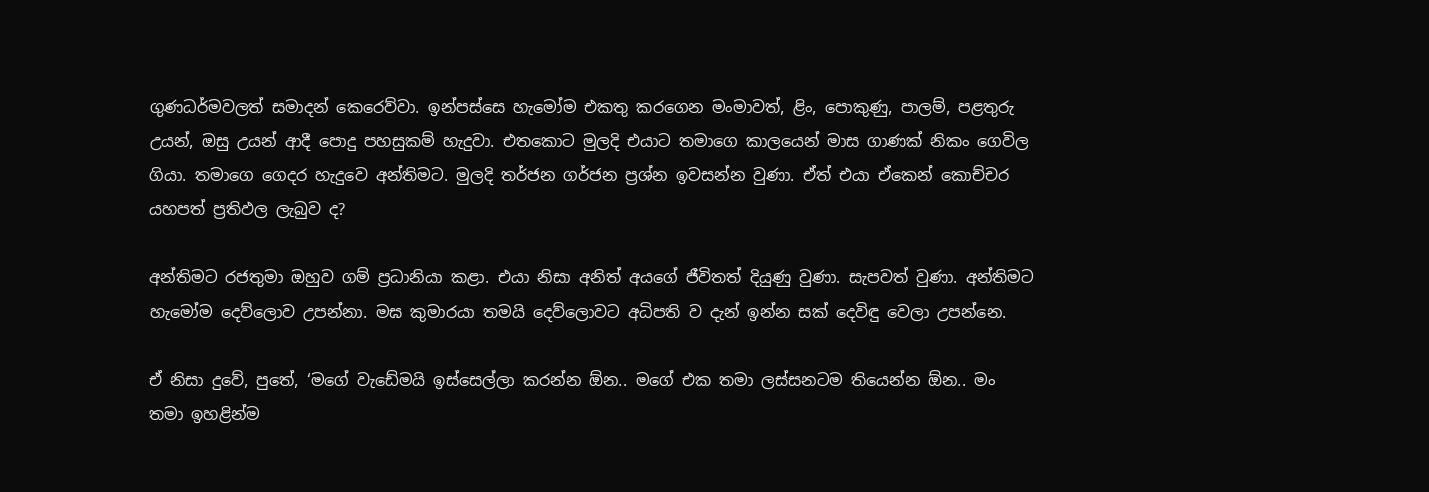ගුණධර්මවලත් සමාදන් කෙරෙව්වා. ඉන්පස්සෙ හැමෝම එකතු කරගෙන මංමාවත්, ළිං, පොකුණු, පාලම්, පළතුරු උයන්, ඔසු උයන් ආදී පොදු පහසුකම් හැදුවා. එතකොට මුලදි එයාට තමාගෙ කාලයෙන් මාස ගාණක් නිකං ගෙවිල ගියා. තමාගෙ ගෙදර හැදුවෙ අන්තිමට. මුලදි තර්ජන ගර්ජන ප්‍රශ්න ඉවසන්න වුණා. ඒත් එයා ඒකෙන් කොච්චර යහපත් ප්‍රතිඵල ලැබුව ද?

අන්තිමට රජතුමා ඔහුව ගම් ප්‍රධානියා කළා. එයා නිසා අනිත් අයගේ ජීවිතත් දියුණු වුණා. සැපවත් වුණා. අන්තිමට හැමෝම දෙව්ලොව උපන්නා. මඝ කුමාරයා තමයි දෙව්ලොවට අධිපති ව දැන් ඉන්න සක් දෙවිඳු වෙලා උපන්නෙ.

ඒ නිසා දුවේ, පුතේ, ‘මගේ වැඩේමයි ඉස්සෙල්ලා කරන්න ඕන.. මගේ එක තමා ලස්සනටම තියෙන්න ඕන.. මං තමා ඉහළින්ම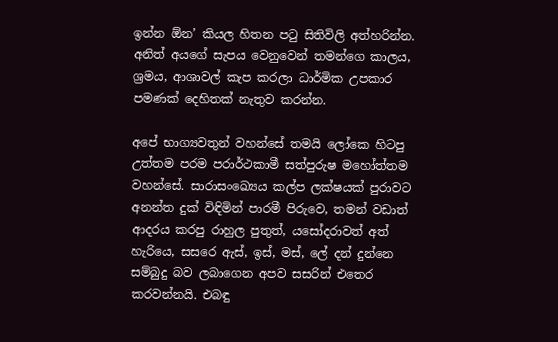ඉන්න ඕන’ කියල හිතන පටු සිතිවිලි අත්හරින්න. අනිත් අයගේ සැපය වෙනුවෙන් තමන්ගෙ කාලය, ශ්‍රමය, ආශාවල් කැප කරලා ධාර්මික උපකාර පමණක් දෙහිතක් නැතුව කරන්න.

අපේ භාග්‍යවතුන් වහන්සේ තමයි ලෝකෙ හිටපු උත්තම පරම පරාර්ථකාමී සත්පුරුෂ මහෝත්තම වහන්සේ. සාරාසංඛ්‍යෙය කල්ප ලක්ෂයක් පුරාවට අනන්ත දුක් විඳිමින් පාරමී පිරුවෙ, තමන් වඩාත් ආදරය කරපු රාහුල පුතුත්, යසෝදරාවත් අත් හැරියෙ, සසරෙ ඇස්, ඉස්, මස්, ලේ දන් දුන්නෙ සම්බුදු බව ලබාගෙන අපව සසරින් එතෙර කරවන්නයි. එබඳු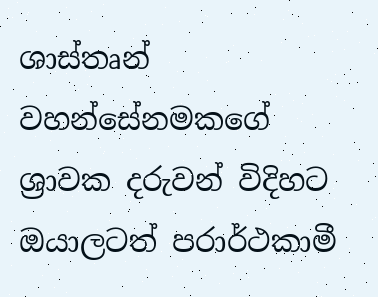ශාස්තෘන් වහන්සේනමකගේ ශ්‍රාවක දරුවන් විදිහට ඔයාලටත් පරාර්ථකාමී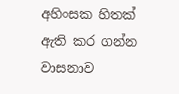අහිංසක හිතක් ඇති කර ගන්න වාසනාව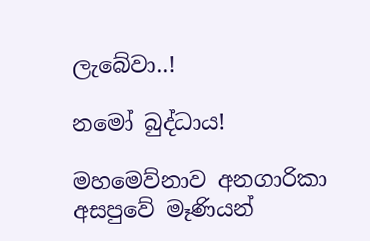ලැබේවා..!

නමෝ බුද්ධාය!

මහමෙව්නාව අනගාරිකා අසපුවේ මෑණියන්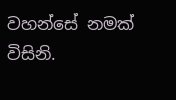වහන්සේ නමක් විසිනි.